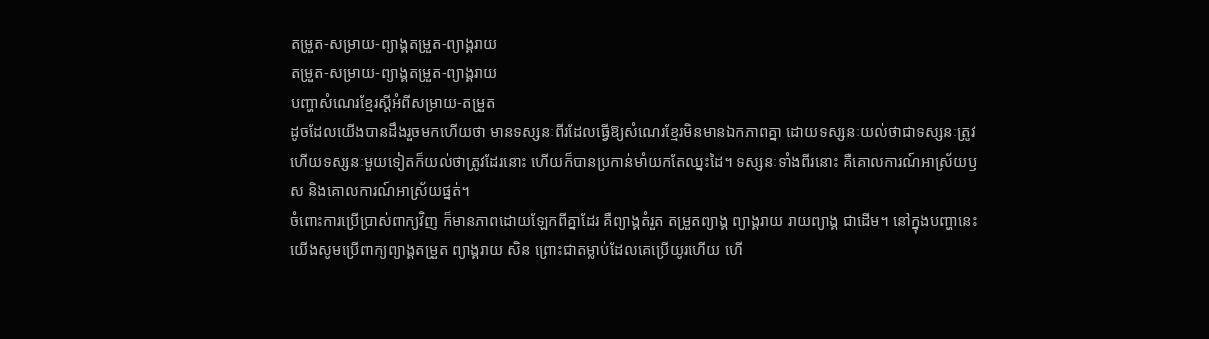តម្រួត-សម្រាយ-ព្យាង្គតម្រួត-ព្យាង្គរាយ
តម្រួត-សម្រាយ-ព្យាង្គតម្រួត-ព្យាង្គរាយ
បញ្ហាសំណេរខ្មែរស្ដីអំពីសម្រាយ-តម្រួត
ដូចដែលយើងបានដឹងរួចមកហើយថា មានទស្សនៈពីរដែលធ្វើឱ្យសំណេរខ្មែរមិនមានឯកភាពគ្នា ដោយទស្សនៈយល់ថាជាទស្សនៈត្រូវ ហើយទស្សនៈមួយទៀតក៏យល់ថាត្រូវដែរនោះ ហើយក៏បានប្រកាន់មាំយកតែឈ្នះដៃ។ ទស្សនៈទាំងពីរនោះ គឺគោលការណ៍អាស្រ័យឫស និងគោលការណ៍អាស្រ័យផ្នត់។
ចំពោះការប្រើប្រាស់ពាក្យវិញ ក៏មានភាពដោយឡែកពីគ្នាដែរ គឺព្យាង្គតំរួត តម្រួតព្យាង្គ ព្យាង្គរាយ រាយព្យាង្គ ជាដើម។ នៅក្នុងបញ្ហានេះ យើងសូមប្រើពាក្យព្យាង្គតម្រួត ព្យាង្គរាយ សិន ព្រោះជាតម្លាប់ដែលគេប្រើយូរហើយ ហើ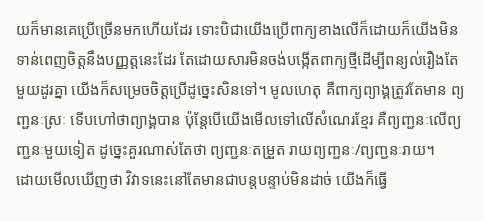យក៏មានគេប្រើច្រើនមកហើយដែរ ទោះបិជាយើងប្រើពាក្យខាងលើក៏ដោយក៏យើងមិនទាន់ពេញចិត្តនឹងបញ្ញត្តនេះដែរ តែដោយសារមិនចង់បង្កើតពាក្យថ្មីដើម្បីពន្យល់រឿងតែមួយដូរគ្នា យើងក៏សម្រេចចិត្តប្រើដូច្នេះសិនទៅ។ មូលហេតុ គឺពាក្យព្យាង្គត្រូវតែមាន ព្យញ្ជនៈស្រៈ ទើបហៅថាព្យាង្គបាន ប៉ុន្តែបើយើងមើលទៅលើសំណេរខ្មែរ គឺព្យញ្ជនៈលើព្យញ្ជនៈមួយទៀត ដូច្នេះគួរណាស់តែថា ព្យញ្ជនៈតម្រួត រាយព្យញ្ជនៈ/ព្យញ្ជនៈរាយ។
ដោយមើលឃើញថា វិវាទនេះនៅតែមានជាបន្តបន្ទាប់មិនដាច់ យើងក៏ធ្វើ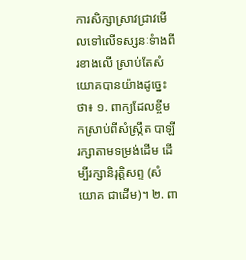ការសិក្សាស្រាវជ្រាវមើលទៅលើទស្សនៈទំាងពីរខាងលើ ស្រាប់តែសំយោគបានយ៉ាងដូច្នេះថា៖ ១. ពាក្យដែលខ្ចីមកស្រាប់ពីសំស្ក្រឹត បាឡី រក្សាតាមទម្រង់ដើម ដើម្បីរក្សានិរុត្តិសព្ទ (សំយោគ ជាដើម)។ ២. ពា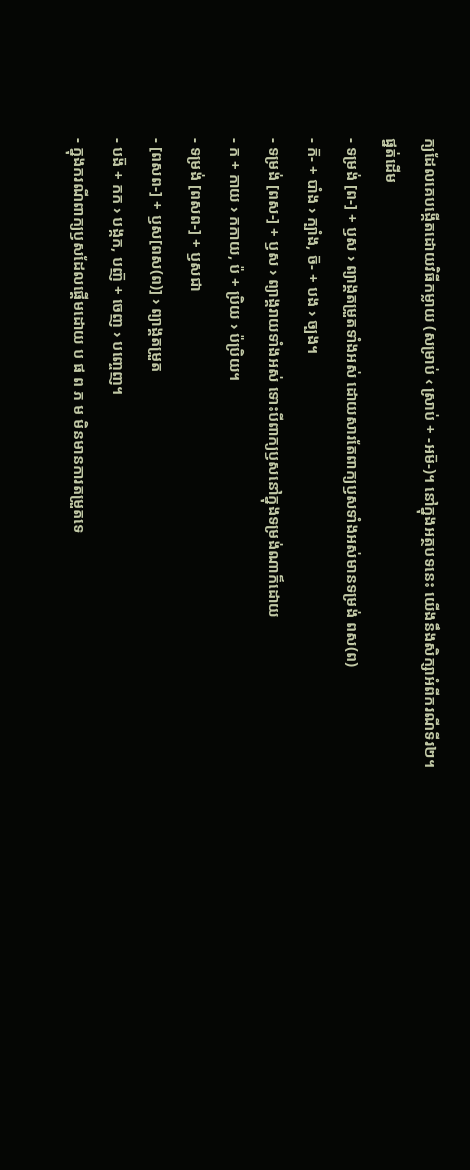ក្យដែលគេបង្កើតដោយវិធីកម្លាយ (សម្រាប់ ‹ ស្រាប់ + -អម៑-)។ នៅក្នុងអត្ថបទនេះ យើងនឹងសិក្សាអំពីករណីទីរ២។
ផ្នត់ដើម
- ទម្រង់ [ព-] + ឫស › ព្យាង្គតម្រួតទាំងអស់ ដោយសារតែពាក្យឫសទាំងអស់មានទម្រង់ ពស(ព)
- ក៑- + បាំង › ក្បាំង, ច៑- + បង › ច្បង។
- ទម្រង់ [ពស-] + ឫស › ព្យាង្គរាយទាំងអស់ ទោះបីពាក្យឫសនៅក្នុងទម្រង់ណាក៏ដោយ
- ក + កាយ › កកាយ, ប៉ + ប្រិយ › ប៉ប្រិយ។
- ទម្រង់ [ពសព-] + ឫសជា
- [ពសព-] + ឫស[ពស(ព)] › ព្យាង្គតម្រួត
- បង៑ + កក › បង្កក, បញ៑ + ចេញ › បញ្ចេញ។
- ក្នុងករណីពាក្យឫសដែលផ្ដើមដោយ ប ផ ព ភ ម មិនមានការតម្រួតទេ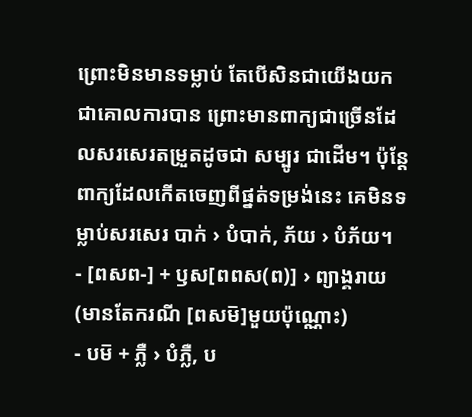ព្រោះមិនមានទម្លាប់ តែបើសិនជាយើងយកជាគោលការបាន ព្រោះមានពាក្យជាច្រើនដែលសរសេរតម្រួតដូចជា សម្បូរ ជាដើម។ ប៉ុន្តែពាក្យដែលកើតចេញពីផ្នត់ទម្រង់នេះ គេមិនទម្លាប់សរសេរ បាក់ › បំបាក់, ភ័យ › បំភ័យ។
- [ពសព-] + ឫស[ពពស(ព)] › ព្យាង្គរាយ (មានតែករណី [ពសម៑]មួយប៉ុណ្ណោះ)
- បម៑ + ភ្លឺ › បំភ្លឺ, ប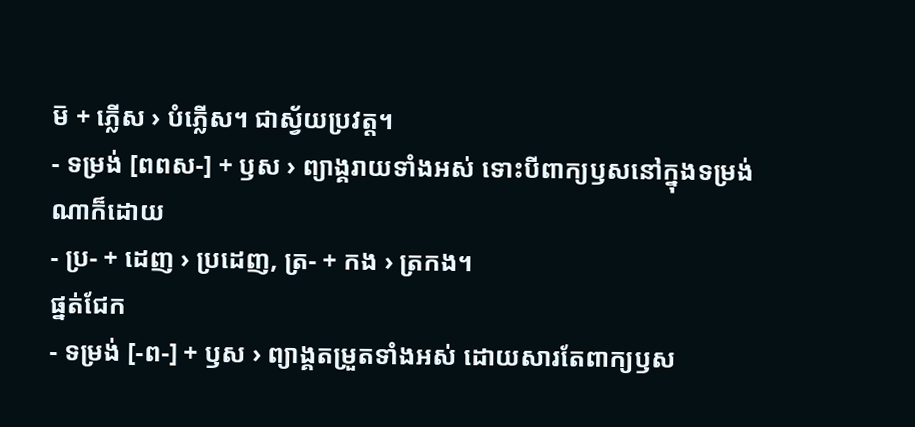ម៑ + ភ្លើស › បំភ្លើស។ ជាស្វ័យប្រវត្ត។
- ទម្រង់ [ពពស-] + ឫស › ព្យាង្គរាយទាំងអស់ ទោះបីពាក្យឫសនៅក្នុងទម្រង់ណាក៏ដោយ
- ប្រ- + ដេញ › ប្រដេញ, ត្រ- + កង › ត្រកង។
ផ្នត់ជែក
- ទម្រង់ [-ព-] + ឫស › ព្យាង្គតម្រួតទាំងអស់ ដោយសារតែពាក្យឫស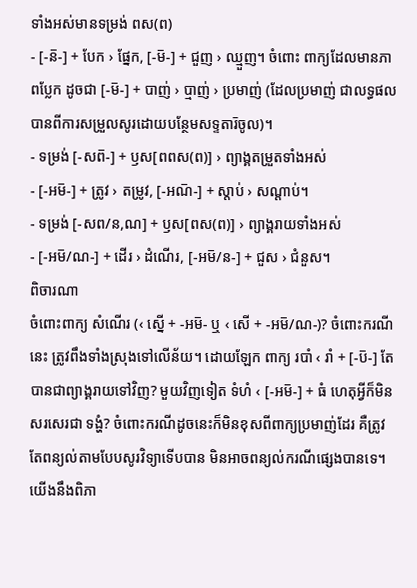ទាំងអស់មានទម្រង់ ពស(ព)
- [-ន៑-] + បែក › ផ្នែក, [-ម៑-] + ជួញ › ឈ្មួញ។ ចំពោះ ពាក្យដែលមានភាពប្លែក ដូចជា [-ម៑-] + បាញ់ › ប្មាញ់ › ប្រមាញ់ (ដែលប្រមាញ់ ជាលទ្ធផលបានពីការសម្រួលសូរដោយបន្ថែមសទ្ទតារ៑ចូល)។
- ទម្រង់ [-សព៑-] + ឫស[ពពស(ព)] › ព្យាង្គតម្រួតទាំងអស់
- [-អម៑-] + ត្រូវ › តម្រូវ, [-អណ៑-] + ស្ដាប់ › សណ្ដាប់។
- ទម្រង់ [-សព/ន,ណ] + ឫស[ពស(ព)] › ព្យាង្គរាយទាំងអស់
- [-អម៑/ណ-] + ដើរ › ដំណើរ, [-អម៑/ន-] + ជួស › ជំនួស។
ពិចារណា
ចំពោះពាក្យ សំណើរ (‹ ស្នើ + -អម៑- ឬ ‹ សើ + -អម៑/ណ-)? ចំពោះករណីនេះ ត្រូវពឹងទាំងស្រុងទៅលើន័យ។ ដោយឡែក ពាក្យ របាំ ‹ រាំ + [-ប៑-] តែបានជាព្យាង្គរាយទៅវិញ? មួយវិញទៀត ទំហំ ‹ [-អម៑-] + ធំ ហេតុអ្វីក៏មិនសរសេរជា ទង្ហំ? ចំពោះករណីដូចនេះក៏មិនខុសពីពាក្យប្រមាញ់ដែរ គឺត្រូវតែពន្យល់តាមបែបសូរវិទ្យាទើបបាន មិនអាចពន្យល់ករណីផ្សេងបានទេ។
យើងនឹងពិភា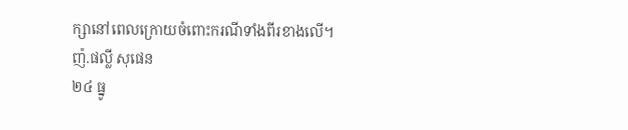ក្សានៅពេលក្រោយចំពោះករណីទាំងពីរខាងលើ។
ញ៉.ផល្លី សុផេន
២៤ ធ្នូ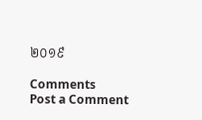២០១៩

Comments
Post a Comment